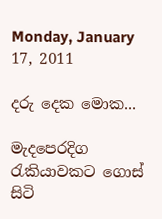Monday, January 17, 2011

දරු දෙක මොක...

මැදපෙරදිග රැකියාවකට ගොස්‌ සිටි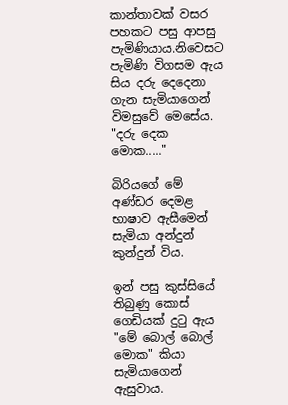කාන්තාවක්‌ වසර පහකට පසු ආපසු පැමිණියාය.නිවෙසට පැමිණි විගසම ඇය සිය දරු දෙදෙනා ගැන සැමියාගෙන් විමසුවේ මෙසේය.
"දරු දෙක මොක....."

බිරියගේ මේ අණ්‌ඩර දෙමළ භාෂාව ඇසීමෙන් සැමියා අන්දුන් කුන්දුන් විය.

ඉන් පසු කුස්‌සියේ තිබුණු කොස්‌ ගෙඩියක්‌ දුටු ඇය "මේ බොල් බොල් මොක" කියා සැමියාගෙන් ඇසුවාය.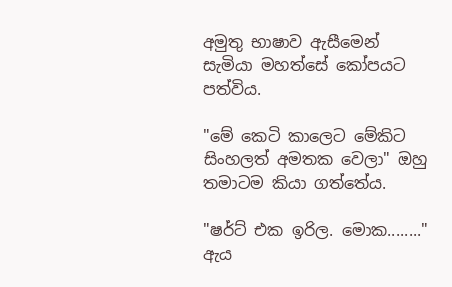අමුතු භාෂාව ඇසීමෙන් සැමියා මහත්සේ කෝපයට පත්විය.

"මේ කෙටි කාලෙට මේකිට සිංහලත් අමතක වෙලා" ඔහු තමාටම කියා ගත්තේය.

"ෂර්ට්‌ එක ඉරිල. මොක........" ඇය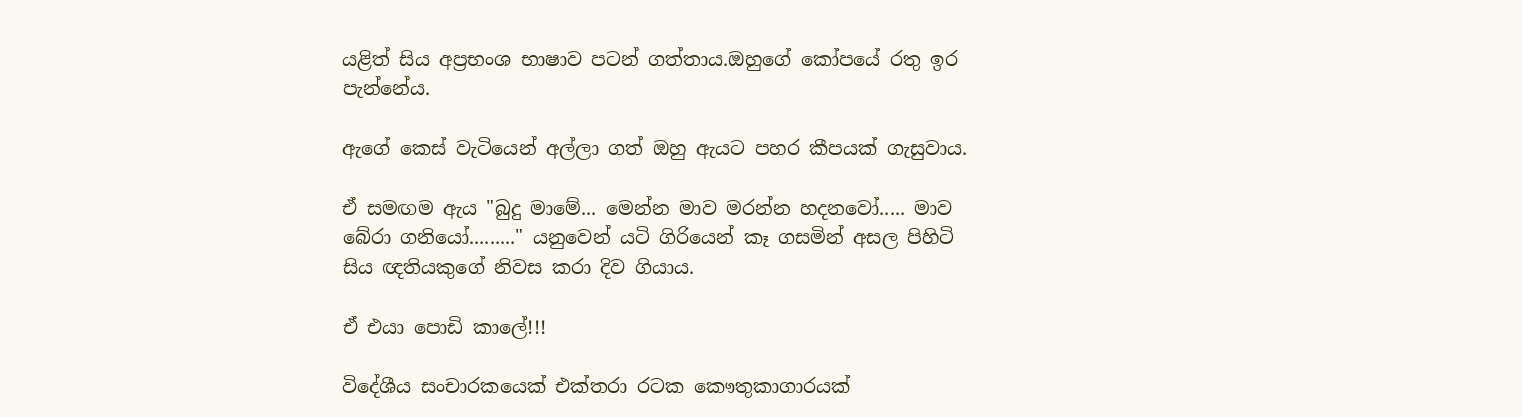යළිත් සිය අප්‍රභංශ භාෂාව පටන් ගත්තාය.ඔහුගේ කෝපයේ රතු ඉර පැන්නේය.

ඇගේ කෙස්‌ වැටියෙන් අල්ලා ගත් ඔහු ඇයට පහර කීපයක්‌ ගැසුවාය.

ඒ සමඟම ඇය "බුදු මාමේ... මෙන්න මාව මරන්න හදනවෝ..... මාව බේරා ගනියෝ........." යනුවෙන් යටි ගිරියෙන් කෑ ගසමින් අසල පිහිටි සිය ඥතියකුගේ නිවස කරා දිව ගියාය.

ඒ එයා පොඩි කාලේ!!!

විදේශීය සංචාරකයෙක්‌ එක්‌තරා රටක කෞතුකාගාරයක්‌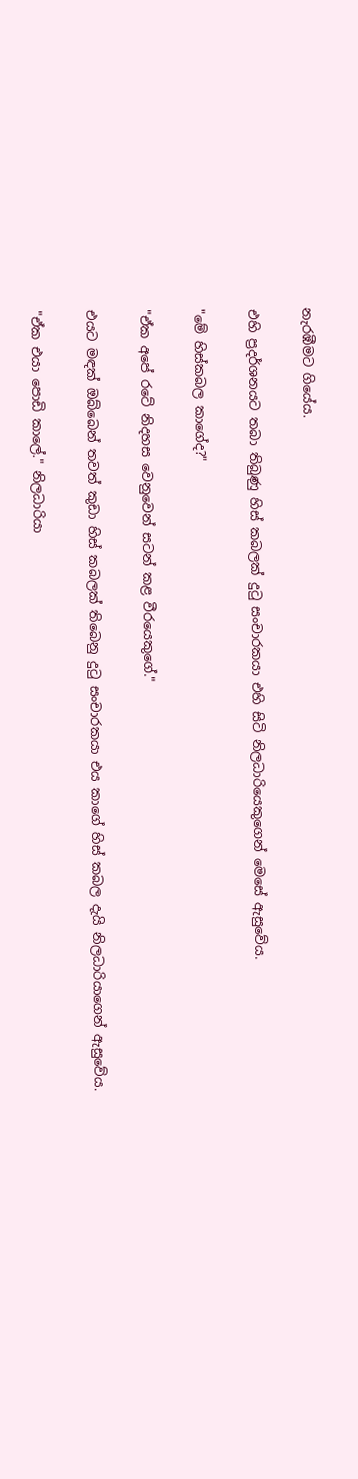නැරඹීමට ගියේය.

එහි ප්‍රදර්ශනයට තබා තිබුණු හිස්‌ කබලක්‌ දුටු සංචාරකයා එහි සිටි නිලධාරියෙකුගෙන් මෙසේ ඇසුවේය.

"මේ හිස්‌කබල කාගේද?"

"ඒක අපේ රටේ නිදහස වෙනුවෙන් සටන් කළ වීරයෙකුගේ."

එයට මඳක්‌ ඔබ්බෙන් තවත් කුඩා හිස්‌ කබලක්‌ තිබෙනු දුටු සංචාරකයා එය කාගේ හිස්‌ කබල දැයි නිලධාරියාගෙන් ඇසුවේය.

"ඒක එයා පොඩි කාලේ." නිලධාරියා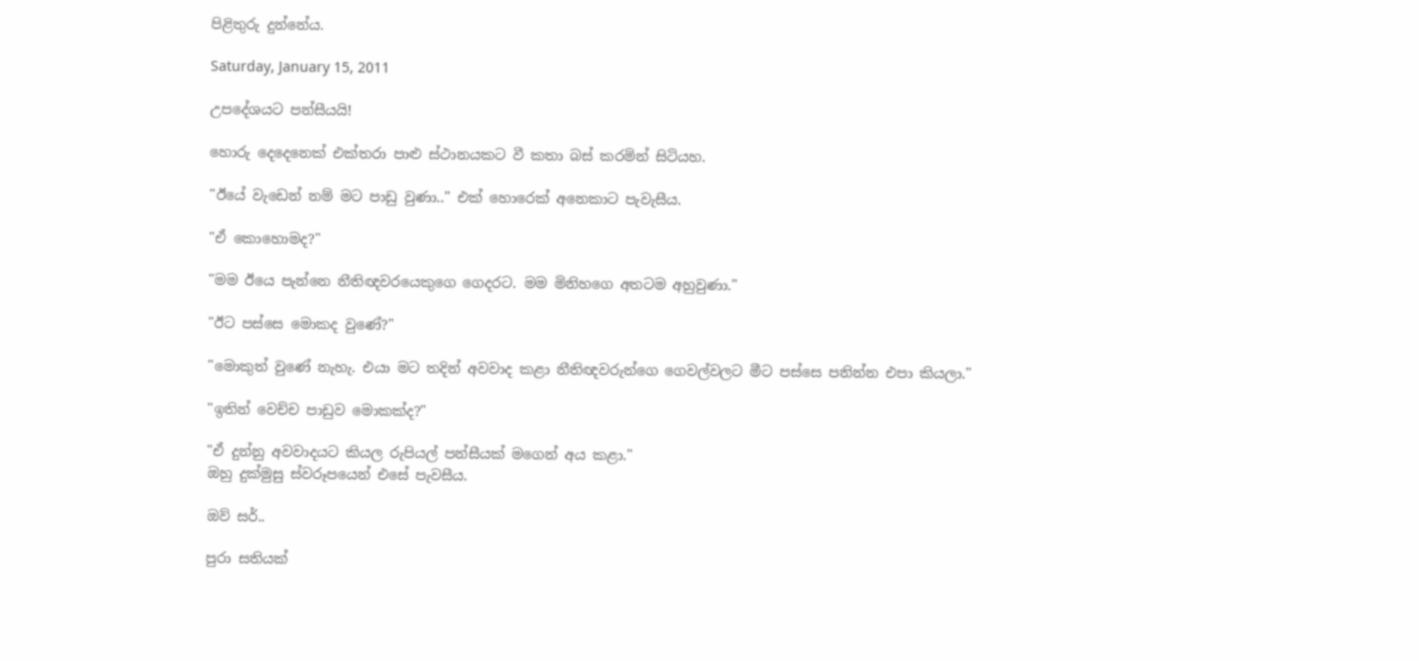පිළිතුරු දුන්නේය.

Saturday, January 15, 2011

උපදේශයට පන්සීයයි!

හොරු දෙදෙනෙක්‌ එක්‌තරා පාළු ස්‌ථානයකට වී කතා බස්‌ කරමින් සිටියහ.

"ඊයේ වැඩෙන් නම් මට පාඩු වුණා.." එක්‌ හොරෙක්‌ අනෙකාට පැවැසීය.

"ඒ කොහොමද?"

"මම ඊයෙ පැන්නෙ නීතිඥවරයෙකුගෙ ගෙදරට. මම මිනිහගෙ අතටම අහුවුණා."

"ඊට පස්‌සෙ මොකද වුණේ?"

"මොකුත් වුණේ නැහැ. එයා මට තදින් අවවාද කළා නීතිඥවරුන්ගෙ ගෙවල්වලට මීට පස්‌සෙ පනින්න එපා කියලා."

"ඉතින් වෙච්ච පාඩුව මොකක්‌ද?"

"ඒ දුන්නු අවවාදයට කියල රුපියල් පන්සීයක්‌ මගෙන් අය කළා."
ඔහු දුක්‌මුසු ස්‌වරූපයෙන් එසේ පැවසීය.

ඔව් සර්..

පුරා සතියක්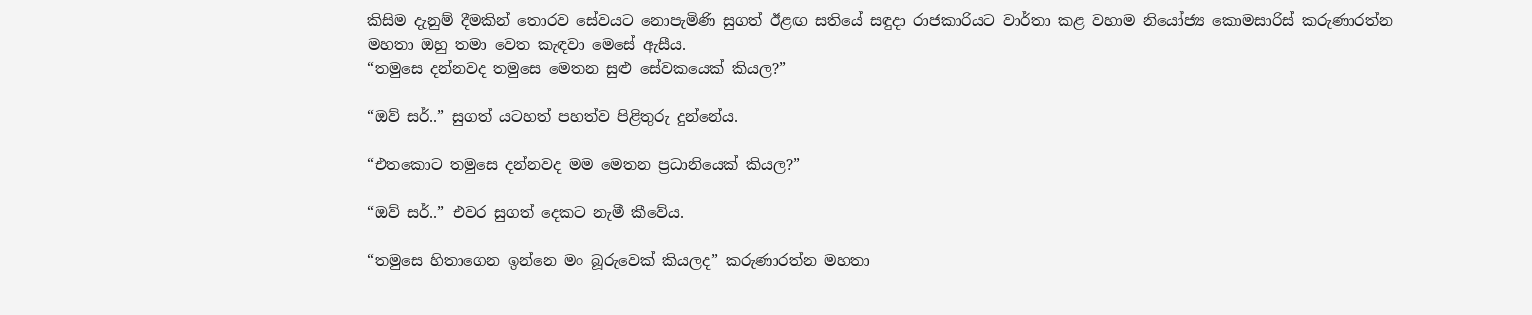කිසිම දැනුම් දීමකින් තොරව සේවයට නොපැමිණි සුගත් ඊළඟ සතියේ සඳුදා රාජකාරියට වාර්තා කළ වහාම නියෝජ්‍ය කොමසාරිස් කරුණාරත්න මහතා ඔහු තමා වෙත කැඳවා මෙසේ ඇසීය.
“තමුසෙ දන්නවද තමුසෙ මෙතන සුළු සේවකයෙක් කියල?”

“ඔව් සර්..” සුගත් යටහත් පහත්ව පිළිතුරු දුන්නේය.

“එතකොට තමුසෙ දන්නවද මම මෙතන ප්‍රධානියෙක් කියල?”

“ඔව් සර්..” එවර සුගත් දෙකට නැමී කීවේය.

“තමුසෙ හිතාගෙන ඉන්නෙ මං බූරුවෙක් කියලද” කරුණාරත්න මහතා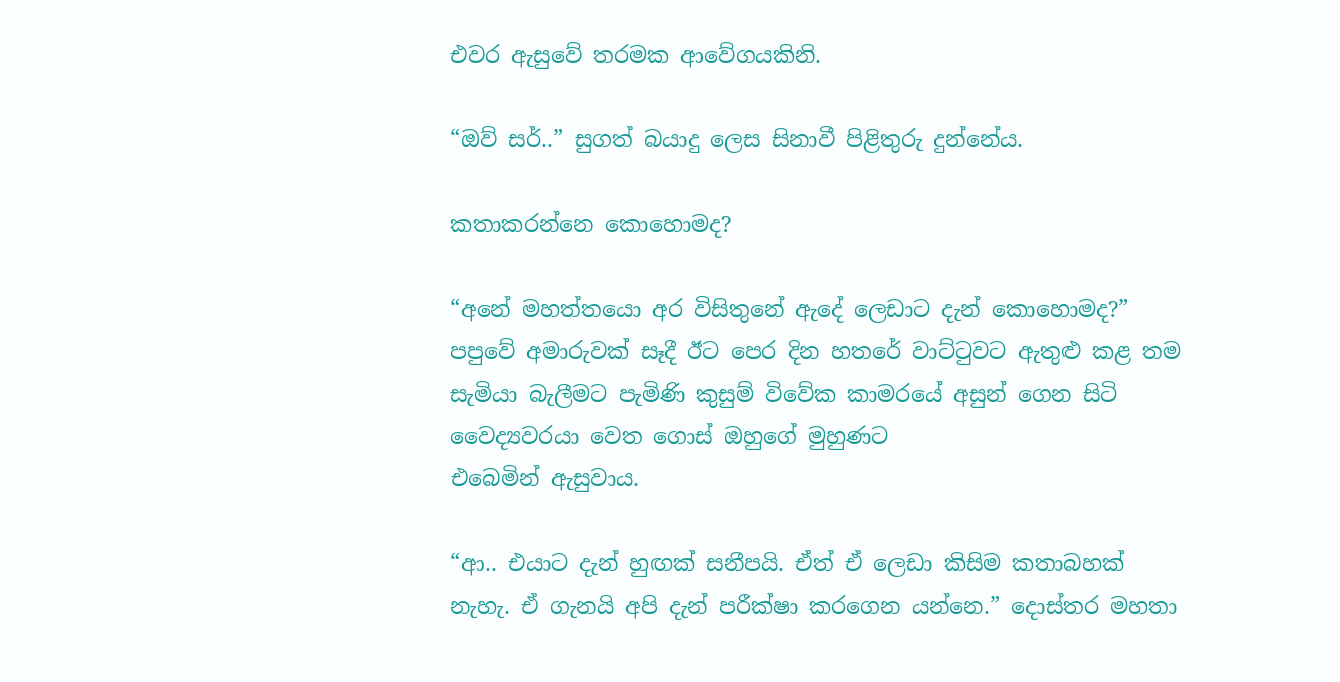එවර ඇසුවේ තරමක ආවේගයකිනි.

“ඔව් සර්..” සුගත් බයාදු ලෙස සිනාවී පිළිතුරු දුන්නේය.

කතාකරන්නෙ කොහොමද?

“අනේ මහත්තයො අර විසිතුනේ ඇදේ ලෙඩාට දැන් කොහොමද?” පපුවේ අමාරුවක් සෑදී ඊට පෙර දින හතරේ වාට්ටුවට ඇතුළු කළ තම සැමියා බැලීමට පැමිණි කුසුම් විවේක කාමරයේ අසුන් ගෙන සිටි වෛද්‍යවරයා වෙත ගොස් ඔහුගේ මුහුණට
එබෙමින් ඇසුවාය.

“ආ.. එයාට දැන් හුඟක් සනීපයි. ඒත් ඒ ලෙඩා කිසිම කතාබහක් නැහැ. ඒ ගැනයි අපි දැන් පරීක්ෂා කරගෙන යන්නෙ.” දොස්තර මහතා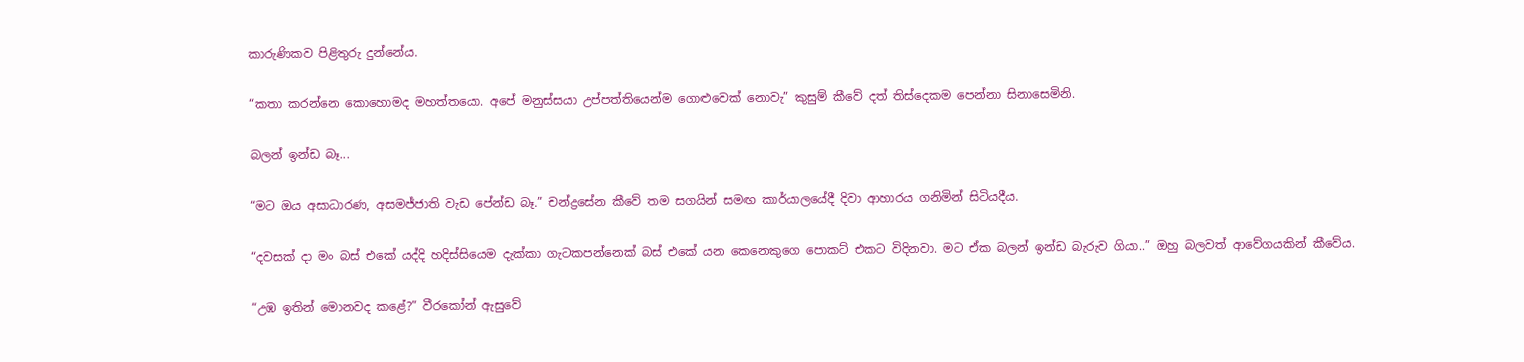කාරුණිකව පිළිතුරු දුන්නේය.

“කතා කරන්නෙ කොහොමද මහත්තයො. අපේ මනුස්සයා උප්පත්තියෙන්ම ගොළුවෙක් නොවැ” කුසුම් කීවේ දත් තිස්දෙකම පෙන්නා සිනාසෙමිනි.

බලන් ඉන්ඩ බෑ...

“මට ඔය අසාධාරණ, අසමජ්ජාති වැඩ පේන්ඩ බෑ.” චන්ද්‍රසේන කීවේ තම සගයින් සමඟ කාර්යාලයේදී දිවා ආහාරය ගනිමින් සිටියදීය.

“දවසක් දා මං බස් එකේ යද්දි හදිස්සියෙම දැක්කා ගැටකපන්නෙක් බස් එකේ යන කෙනෙකුගෙ පොකට් එකට විදිනවා. මට ඒක බලන් ඉන්ඩ බැරුව ගියා..” ඔහු බලවත් ආවේගයකින් කීවේය.

“උඹ ඉතින් මොනවද කළේ?” වීරකෝන් ඇසුවේ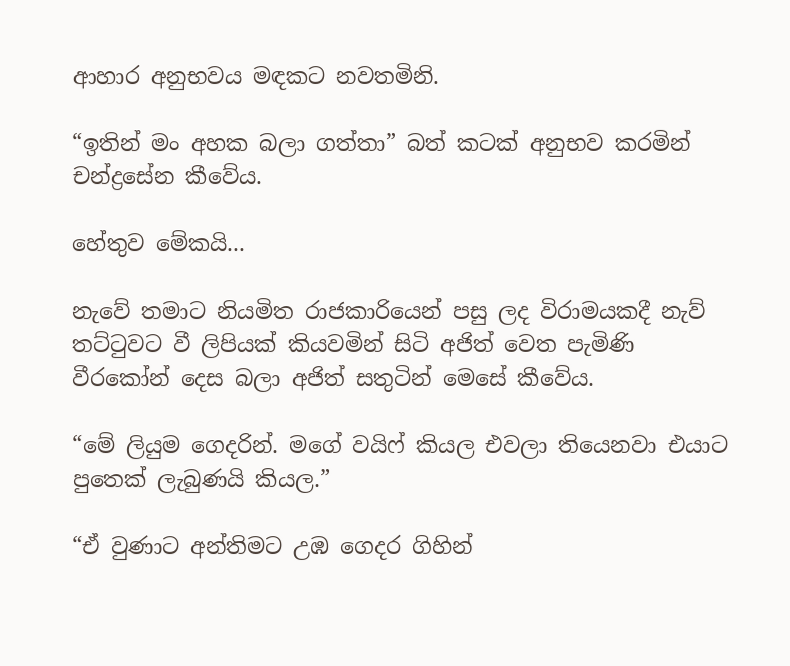ආහාර අනුභවය මඳකට නවතමිනි.

“ඉතින් මං අහක බලා ගත්තා” බත් කටක් අනුභව කරමින් චන්ද්‍රසේන කීවේය.

හේතුව මේකයි...

නැවේ තමාට නියමිත රාජකාරියෙන් පසු ලද විරාමයකදී නැව් තට්ටුවට වී ලිපියක් කියවමින් සිටි අජිත් වෙත පැමිණි වීරකෝන් දෙස බලා අජිත් සතුටින් මෙසේ කීවේය.

“මේ ලියුම ගෙදරින්. මගේ වයිෆ් කියල එවලා තියෙනවා එයාට පුතෙක් ලැබුණයි කියල.”

“ඒ වුණාට අන්තිමට උඹ ගෙදර ගිහින්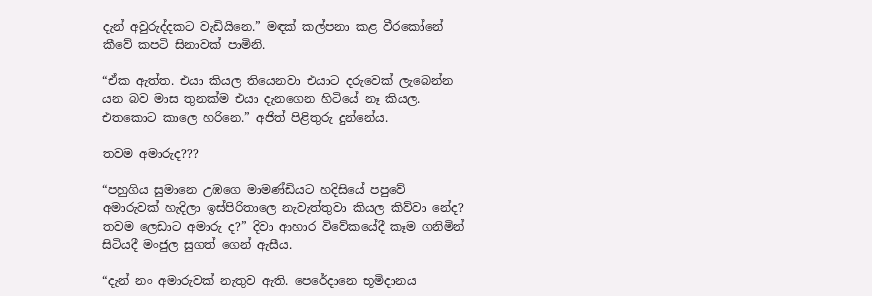දැන් අවුරුද්දකට වැඩියිනෙ.” මඳක් කල්පනා කළ වීරකෝනේ කීවේ කපටි සිනාවක් පාමිනි.

“ඒක ඇත්ත. එයා කියල තියෙනවා එයාට දරුවෙක් ලැබෙන්න යන බව මාස තුනක්ම එයා දැනගෙන හිටියේ නෑ කියල. එතකොට කාලෙ හරිනෙ.” අජිත් පිළිතුරු දුන්නේය.

තවම අමාරුද???

“පහුගිය සුමානෙ උඹගෙ මාමණ්ඩියට හදිසියේ පපුවේ අමාරුවක් හැදිලා ඉස්පිරිතාලෙ නැවැත්තුවා කියල කිව්වා නේද? තවම ලෙඩාට අමාරු ද?” දිවා ආහාර විවේකයේදී කෑම ගනිමින් සිටියදී මංජුල සුගත් ගෙන් ඇසීය.

“දැන් නං අමාරුවක් නැතුව ඇති. පෙරේදානෙ භූමිදානය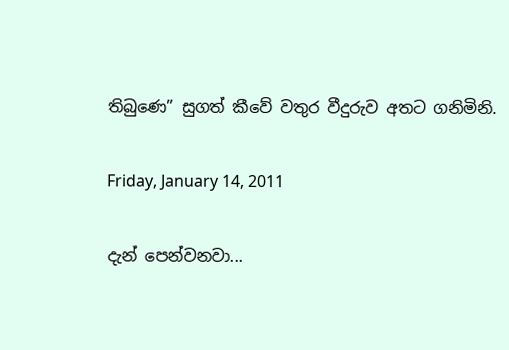තිබුණෙ” සුගත් කීවේ වතුර වීදුරුව අතට ගනිමිනි.

Friday, January 14, 2011

දැන් පෙන්වනවා...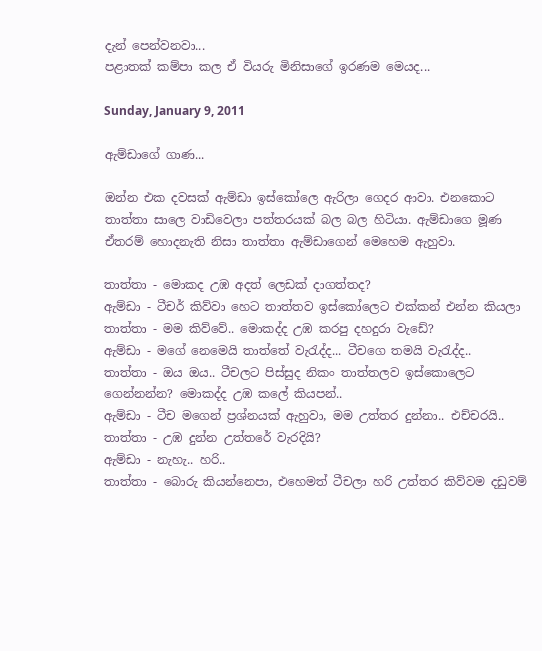දැන් පෙන්වනවා...
පළාතක් කම්පා කල ඒ වියරු මිනිසාගේ ඉරණම මෙයද...

Sunday, January 9, 2011

ඇම්ඩාගේ ගාණ...

ඔන්න එක දවසක් ඇම්ඩා ඉස්කෝලෙ ඇරිලා ගෙදර ආවා. එනකොට තාත්තා සාලෙ වාඩිවෙලා පත්තරයක් බල බල හිටියා. ඇම්ඩාගෙ මූණ ඒතරම් හොදනැති නිසා තාත්තා ඇම්ඩාගෙන් මෙහෙම ඇහුවා.

තාත්තා - මොකද උඹ අදත් ලෙඩක් දාගත්තද?
ඇම්ඩා - ටීචර් කිව්වා හෙට තාත්තව ඉස්කෝලෙට එක්කන් එන්න කියලා
තාත්තා - මම කිව්වේ.. මොකද්ද උඹ කරපු දහදුරා වැඩේ?
ඇම්ඩා - මගේ නෙමෙයි තාත්තේ වැරැද්ද... ටීචගෙ තමයි වැරැද්ද..
තාත්තා - ඔය ඔය.. ටීචලට පිස්සුද නිකං තාත්තලව ඉස්කොලෙට ගෙන්නන්න? මොකද්ද උඹ කලේ කියපන්..
ඇම්ඩා - ටීච මගෙන් ප්‍රශ්නයක් ඇහුවා, මම උත්තර දුන්නා.. එච්චරයි..
තාත්තා - උඹ දුන්න උත්තරේ වැරදියි?
ඇම්ඩා - නැහැ.. හරි..
තාත්තා - බොරු කියන්නෙපා, එහෙමත් ටීචලා හරි උත්තර කිව්වම දඩුවම්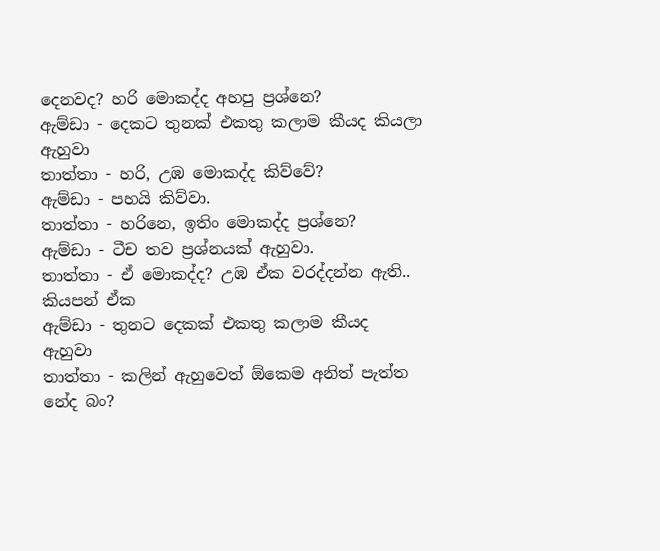දෙනවද? හරි මොකද්ද අහපු ප්‍රශ්නෙ?
ඇම්ඩා - දෙකට තුනක් එකතු කලාම කීයද කියලා ඇහුවා
තාත්තා - හරි, උඹ මොකද්ද කිව්වේ?
ඇම්ඩා - පහයි කිව්වා.
තාත්තා - හරිනෙ, ඉතිං මොකද්ද ප්‍රශ්නෙ?
ඇම්ඩා - ටීච තව ප්‍රශ්නයක් ඇහුවා.
තාත්තා - ඒ මොකද්ද? උඹ ඒක වරද්දන්න ඇති.. කියපන් ඒක
ඇම්ඩා - තුනට දෙකක් එකතු කලාම කීයද ඇහුවා
තාත්තා - කලින් ඇහුවෙත් ඕකෙම අනිත් පැත්ත නේද බං?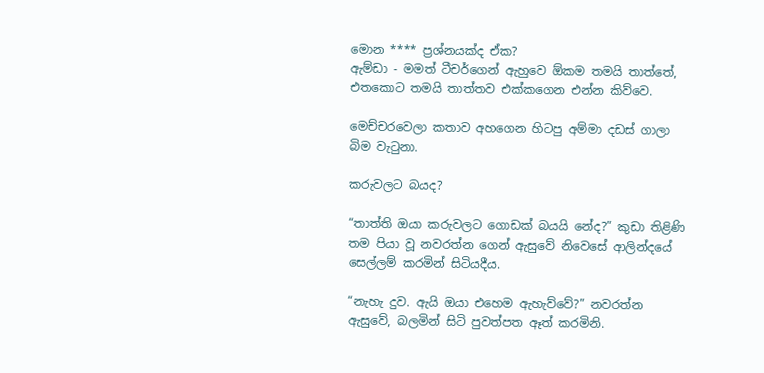මොන **** ප්‍රශ්නයක්ද ඒක?
ඇම්ඩා - මමත් ටීචර්ගෙන් ඇහුවෙ ඕකම තමයි තාත්තේ, එතකොට තමයි තාත්තව එක්කගෙන එන්න කිව්වෙ.

මෙච්චරවෙලා කතාව අහගෙන හිටපු අම්මා දඩස් ගාලා බිම වැටුනා.

කරුවලට බයද?

“තාත්ති ඔයා කරුවලට ගොඩක් බයයි නේද?” කුඩා තිළිණි තම පියා වූ නවරත්න ගෙන් ඇසුවේ නිවෙසේ ආලින්දයේ සෙල්ලම් කරමින් සිටියදීය.

“නැහැ දුව. ඇයි ඔයා එහෙම ඇහැව්වේ?” නවරත්න ඇසුවේ, බලමින් සිටි පුවත්පත ඈත් කරමිනි.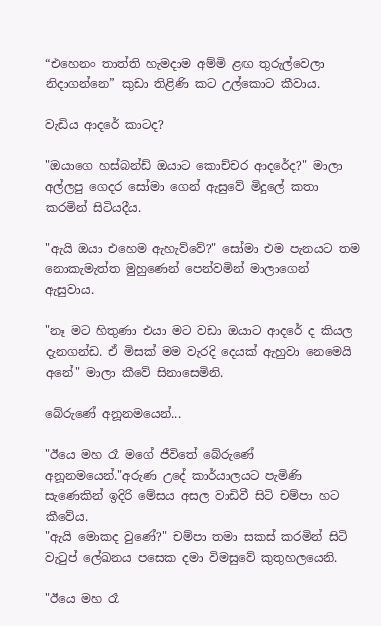“එහෙනං තාත්ති හැමදාම අම්මි ළඟ තුරුල්වෙලා නිදාගන්නෙ” කුඩා තිළිණි කට උල්කොට කීවාය.

වැඩිය ආදරේ කාටද?

"ඔයාගෙ හස්බන්ඩ් ඔයාට කොච්චර ආදරේද?" මාලා අල්ලපු ගෙදර සෝමා ගෙන් ඇසුවේ මිදුලේ කතා කරමින් සිටියදීය.

"ඇයි ඔයා එහෙම ඇහැව්වේ?" සෝමා එම පැනයට තම නොකැමැත්ත මුහුණෙන් පෙන්වමින් මාලාගෙන් ඇසුවාය.

"නෑ මට හිතුණා එයා මට වඩා ඔයාට ආදරේ ද කියල දැනගන්ඩ. ඒ මිසක් මම වැරදි දෙයක් ඇහුවා නෙමෙයි අනේ" මාලා කීවේ සිනාසෙමිනි.

බේරුණේ අනූනමයෙන්...

"ඊයෙ මහ රෑ මගේ ජීවිතේ බේරුණේ අනූනමයෙන්."අරුණ උදේ කාර්යාලයට පැමිණි සැණෙකින් ඉදිරි මේසය අසල වාඩිවී සිටි චම්පා හට කීවේය.
"ඇයි මොකද වුණේ?" චම්පා තමා සකස් කරමින් සිටි වැටුප් ලේඛනය පසෙක දමා විමසුවේ කුතුහලයෙනි.

"ඊයෙ මහ රෑ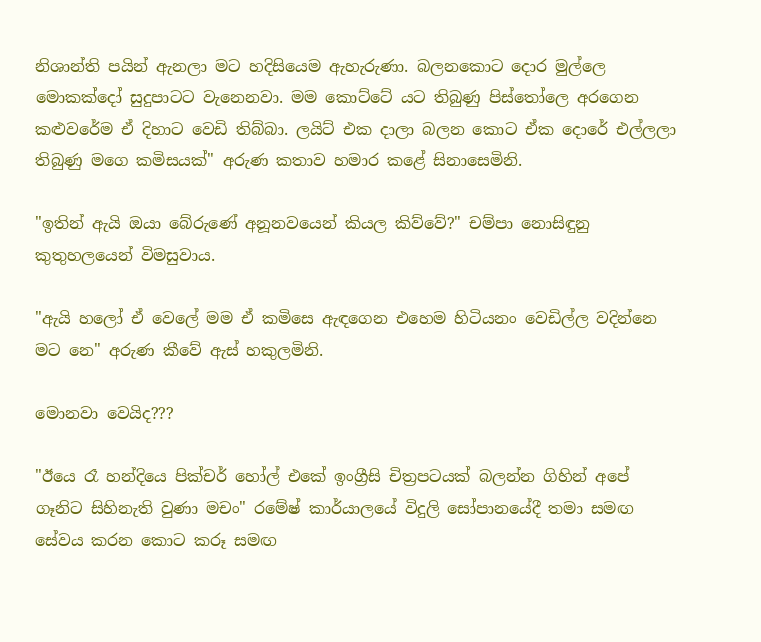නිශාන්ති පයින් ඇනලා මට හදිසියෙම ඇහැරුණා. බලනකොට දොර මුල්ලෙ මොකක්දෝ සුදුපාටට වැනෙනවා. මම කොට්ටේ යට තිබුණු පිස්තෝලෙ අරගෙන කළුවරේම ඒ දිහාට වෙඩි තිබ්බා. ලයිට් එක දාලා බලන කොට ඒක දොරේ එල්ලලා තිබුණු මගෙ කමිසයක්" අරුණ කතාව හමාර කළේ සිනාසෙමිනි.

"ඉතින් ඇයි ඔයා බේරුණේ අනූනවයෙන් කියල කිව්වේ?" චම්පා නොසිඳුනු කුතුහලයෙන් විමසුවාය.

"ඇයි හලෝ ඒ වෙලේ මම ඒ කමිසෙ ඇඳගෙන එහෙම හිටියනං වෙඩිල්ල වදින්නෙ මට නෙ" අරුණ කීවේ ඇස් හකුලමිනි.

මොනවා වෙයිද???

"ඊයෙ රෑ හන්දියෙ පික්චර් හෝල් එකේ ඉංග්‍රීසි චිත්‍රපටයක් බලන්න ගිහින් අපේ ගෑනිට සිහිනැති වුණා මචං" රමේෂ් කාර්යාලයේ විදුලි සෝපානයේදී තමා සමඟ සේවය කරන කොට කරූ සමඟ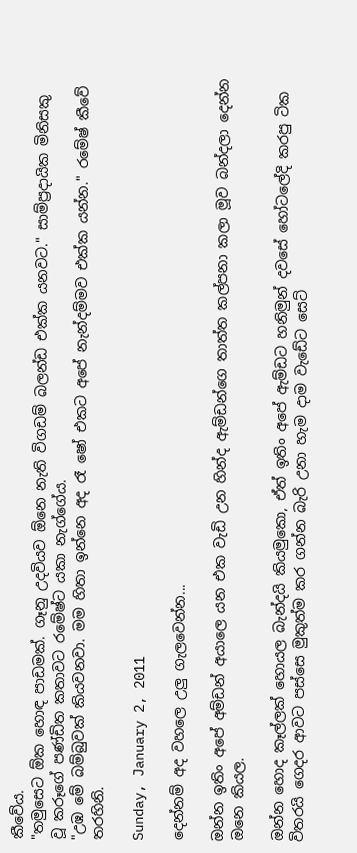කීවේය.
"තමුසෙට ඕක හොඳ පාඩමක්. ගෑනු උදවියව ඕනෙ නැති විගඩම් බලන්ඩ එක්ක යනවට." සාම්ප්‍රදායික මිනිසකු වූ කරූගේ පණ්ඩිත කතාවට රමේෂ්ට යකා නැග්ගේය.
"උඹ මේ බම්බුවක් කියවනවා. මම හිතා ඉන්නෙ අද රෑ ෂෝ එකට අපේ නැන්දම්මව එක්ක යන්න." රමේෂ් කීවේ තරහිනි.

Sunday, January 2, 2011

දෙන්නම් අද ව‍හලෙ උලු ගැලවෙන්න...

ඔන්න ඉතිං අපේ අම්ඩන් අයාලෙ යන එක වැඩි උන හින්ද ඇම්ඩන්ගෙ තාත්ත කල්පනා කලා මූව බන්දලා දෙන්න ඔනෙ කියල.

ඔන්න හොද කෑල්ලක් හොයල බැන්දයි කියමුකො, ඒත් ඉතිං අපේ ඇම්ඩට හනිමුන් දවසේ හෝටලේදි කරපු ටික විතරයි ගෙදර ආවට පස්සෙ මුකුත්ම කර ගන්න බැරි උනා හැම දාම වැඩේට සෙට්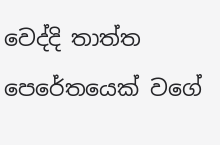වෙද්දි තාත්ත පෙරේතයෙක් වගේ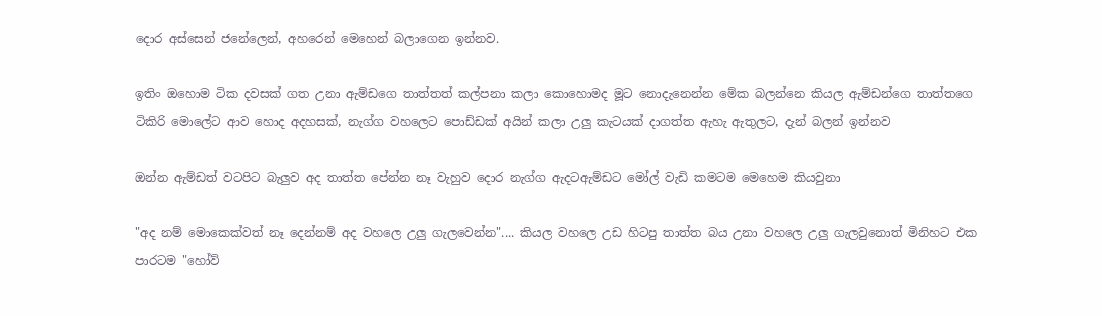දොර අස්සෙන් ජනේලෙන්, අ‍හරෙන් මෙහෙන් බලාගෙන ඉන්නව.

ඉතිං ඔහොම ටික දවසක් ගත උනා ඇම්ඩගෙ තාත්තත් කල්පනා කලා කොහොමද මූට නොදැනෙන්න මේක බලන්නෙ කියල ඇම්ඩන්ගෙ තාත්තගෙ ටිකිරි මොලේට ආව හොද අදහසක්, නැග්ග වහලෙට පොඩ්ඩක් අයින් කලා උලු කැටයක් දාගත්ත ඇහැ ඇතුලට, දැන් බලන් ඉන්නව

ඔන්න ඇම්ඩත් වටපිට බැලුව අද තාත්ත පේන්න නෑ වැහුව දොර නැග්ග ඇදටඇම්ඩට මෝල් වැඩි කමටම මෙහෙම කියවුනා

"අද නම් මොකෙක්වත් නෑ දෙන්නම් අද ව‍හලෙ උලු ගැලවෙන්න".... කියල වහලෙ උඩ හිටපු තාත්ත බය උනා වහලෙ උලු ගැලවුනොත් මිනිහට එක පාරටම "හෝව්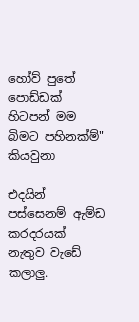හෝව් පුතේ පොඩ්ඩක් හිටපන් මම බිමට පහිනක්ම්" කියවුනා

එදයින් පස්සෙනම් ඇම්ඩ කරදරයක් නැතුව වැඩේ කලාලු.